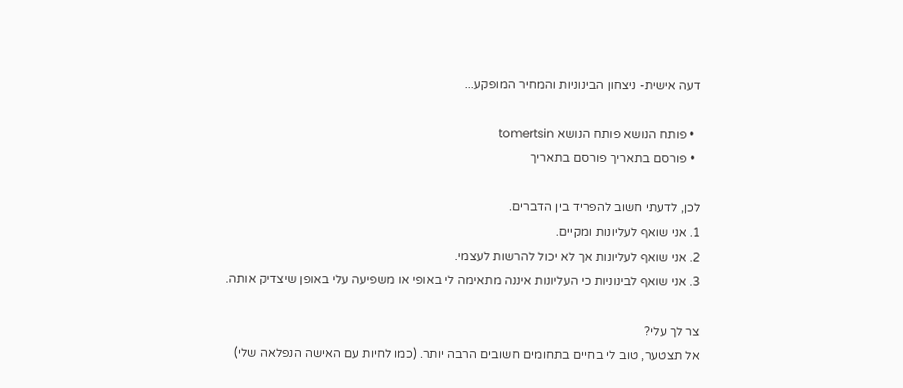דעה אישית- ניצחון הבינוניות והמחיר המופקע...

  • פותח הנושא פותח הנושא tomertsin
  • פורסם בתאריך פורסם בתאריך

לכן, לדעתי חשוב להפריד בין הדברים.
1. אני שואף לעליונות ומקיים.
2. אני שואף לעליונות אך לא יכול להרשות לעצמי.
3. אני שואף לבינוניות כי העליונות איננה מתאימה לי באופי או משפיעה עלי באופן שיצדיק אותה.

צר לך עלי?
אל תצטער, טוב לי בחיים בתחומים חשובים הרבה יותר. (כמו לחיות עם האישה הנפלאה שלי)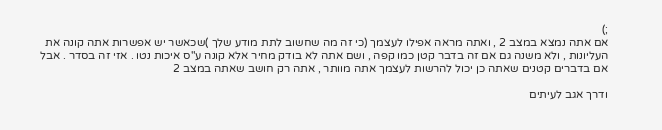;)
אם אתה נמצא במצב 2 , ואתה מראה אפילו לעצמך (כי זה מה שחשוב לתת מודע שלך )שכאשר יש אפשרות אתה קונה את העליונות , ולא משנה גם אם זה בדבר קטן כמו קפה , ושם אתה לא בודק מחיר אלא קונה ע"ס איכות נטו . אזי זה בסדר . אבל אם בדברים קטנים שאתה כן יכול להרשות לעצמך אתה מוותר , אתה רק חושב שאתה במצב 2

ודרך אגב לעיתים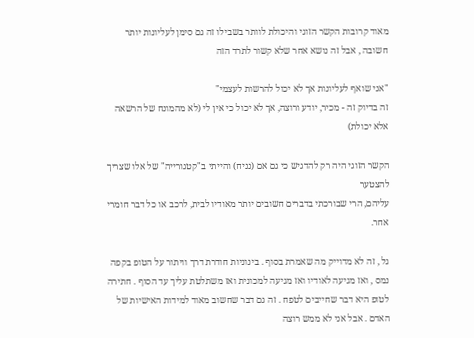מאוד קרובות הקשר הזוגי והיכולת לוותר בשבילו זה גם סימן לעליונות יותר חשובה , אבל זה נושא אחר שלא קשור לתרד הזה

"אני שואף לעליונות אך לא יכול להרשות לעצמי"
זה בדיוק זה - מכיר, יודע ורוצה, אך לא יכול כי אין לי (לא מהמונח של הרשאה אלא יכולת)

הקשר הזוגי היה רק להדגיש כי גם אם (נניח) והייתי ב"קטגורייה" של אלו שצריך להצטער
עליהם, הרי שבורכתי בדברים חשובים יותר מאודיו לבית, לרכב או כל דבר חומרי אחר.

גל , זה לא מדוייק מה שאמרת בסוף . בינוניות חודרת דרך וויתור על הטופ בקפה נמס , ואז מגיעה לאודיו ואז מגיעה למכונית ואז משתלטת עליך עד הסוף . חתירה לטופ היא דבר שחייבים לטפח . זה גם דבר שחשוב מאוד למידות האישיות של האדם . אבל אני לא ממש רוצה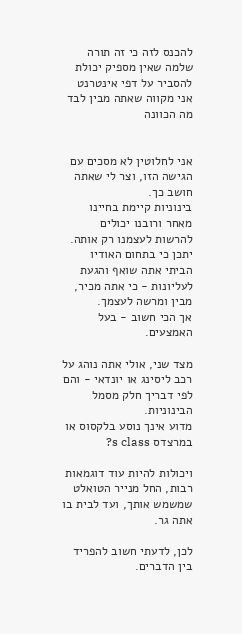להכנס לזה כי זה תורה שלמה שאין מספיק יכולת להסביר על דפי אינטרנט
אני מקווה שאתה מבין לבד מה הכוונה


אני לחלוטין לא מסכים עם הגישה הזו, וצר לי שאתה חושב כך.
בינוניות קיימת בחיינו מאחר ורובנו יכולים להרשות לעצמנו רק אותה.
יתכן כי בתחום האודיו הביתי אתה שואף והגעת לעליונות - כי אתה מכיר, מבין ומרשה לעצמך.
אך הכי חשוב - בעל האמצעים.

מצד שני, אולי אתה נוהג על רכב ליסינג או יונדאי - והם לפי דבריך חלק מסמל הבינוניות.
מדוע אינך נוסע בלקסוס או במרצדס s class?

ויכולות להיות עוד דוגמאות רבות, החל מנייר הטואלט שמשמש אותך, ועד לבית בו אתה גר.

לכן, לדעתי חשוב להפריד בין הדברים.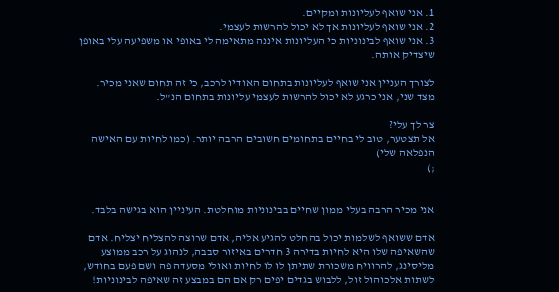1. אני שואף לעליונות ומקיים.
2. אני שואף לעליונות אך לא יכול להרשות לעצמי.
3. אני שואף לבינוניות כי העליונות איננה מתאימה לי באופי או משפיעה עלי באופן שיצדיק אותה.

לצורך העניין אני שואף לעליונות בתחום האודיו לרכב, כי זה תחום שאני מכיר.
מצד שני, אני כרגע לא יכול להרשות לעצמי עליונות בתחום הנ"ל.

צר לך עלי?
אל תצטער, טוב לי בחיים בתחומים חשובים הרבה יותר. (כמו לחיות עם האישה הנפלאה שלי)
;)


אני מכיר הרבה בעלי ממון שחיים בבינוניות מוחלטת. העיניין הוא בגישה בלבד.

אדם ששואף לשלמות יכול בהחלט להגיע אליה, אדם שרוצה להצליח יצליח. אדם שהשאיפה שלו היא לחיות בדירה 3 חדרים באיזור סבבה, לנהוג על רכב ממוצע מליסינג, להרוויח משכורת שתיתן לו לו לחיות ואולי מסעדה פה ושם פעם בחודש, לשתות אלכוהול זול, ללבוש בגדים יפים רק אם הם במבצע זה שאיפה לבינוניות!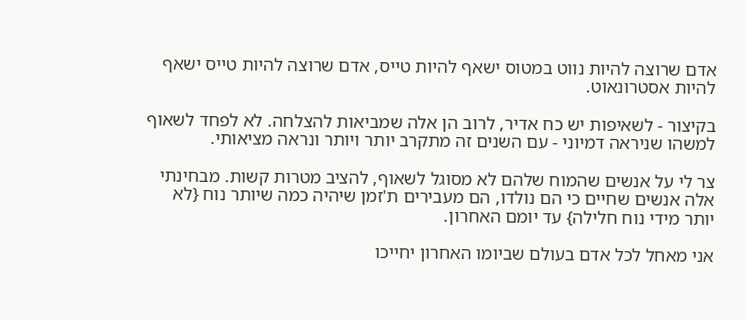אדם שרוצה להיות נווט במטוס ישאף להיות טייס, אדם שרוצה להיות טייס ישאף להיות אסטרונאוט.

בקיצור - לשאיפות יש כח אדיר, לרוב הן אלה שמביאות להצלחה. לא לפחד לשאוף למשהו שניראה דמיוני - עם השנים זה מתקרב יותר ויותר ונראה מציאותי.

צר לי על אנשים שהמוח שלהם לא מסוגל לשאוף, להציב מטרות קשות. מבחינתי אלה אנשים שחיים כי הם נולדו, הם מעבירים ת'זמן שיהיה כמה שיותר נוח {לא יותר מידי נוח חלילה} עד יומם האחרון.

אני מאחל לכל אדם בעולם שביומו האחרון יחייכו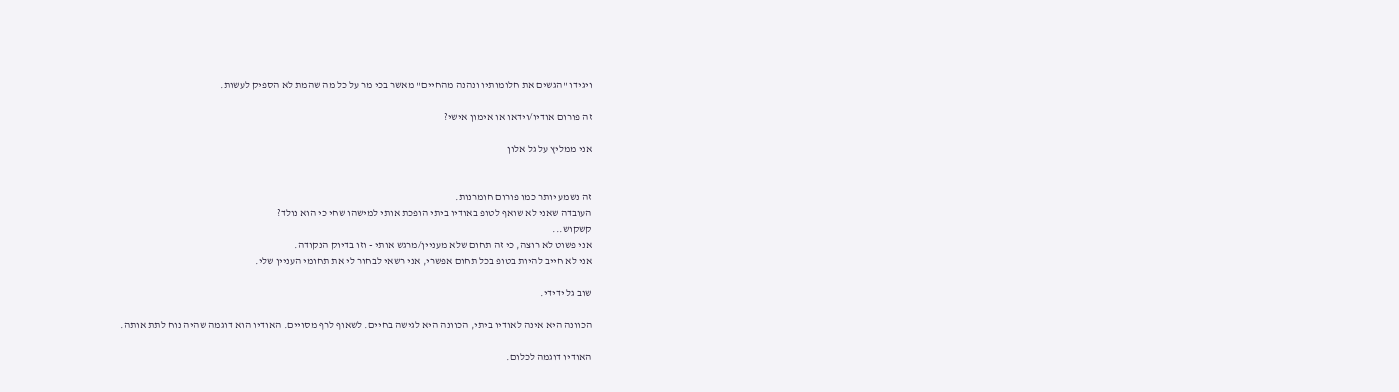ויגידו "הגשים את חלומותיו ונהנה מהחיים" מאשר בכי מר על כל מה שהמת לא הספיק לעשות.

זה פורום אודיו/וידאו או אימון אישי?

אני ממליץ על גל אלון


זה נשמע יותר כמו פורום חומרנות.
העובדה שאני לא שואף לטופ באודיו ביתי הופכת אותי למישהו שחי כי הוא נולד?
קשקוש...
אני פשוט לא רוצה, כי זה תחום שלא מעניין/מרגש אותי - וזו בדיוק הנקודה.
אני לא חייב להיות בטופ בכל תחום אפשרי, אני רשאי לבחור לי את תחומי העניין שלי.

שוב גל ידידי.

הכוונה היא אינה לאודיו ביתי, הכוונה היא לגישה בחיים. לשאוף לרף מסויים. האודיו הוא דוגמה שהיה נוח לתת אותה.

האודיו דוגמה לכלום.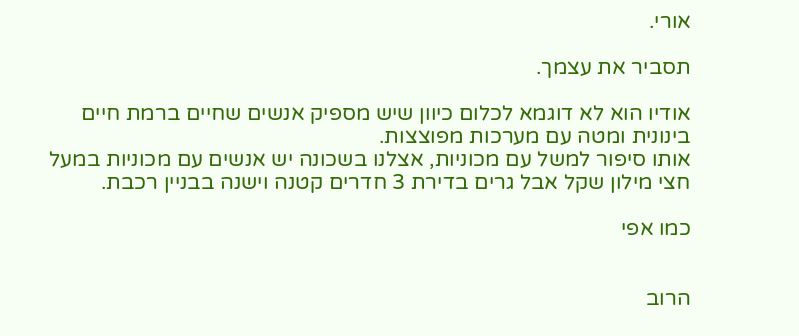אורי.

תסביר את עצמך.

אודיו הוא לא דוגמא לכלום כיוון שיש מספיק אנשים שחיים ברמת חיים בינונית ומטה עם מערכות מפוצצות.
אותו סיפור למשל עם מכוניות, אצלנו בשכונה יש אנשים עם מכוניות במעל חצי מילון שקל אבל גרים בדירת 3 חדרים קטנה וישנה בבניין רכבת.

כמו אפי


הרוב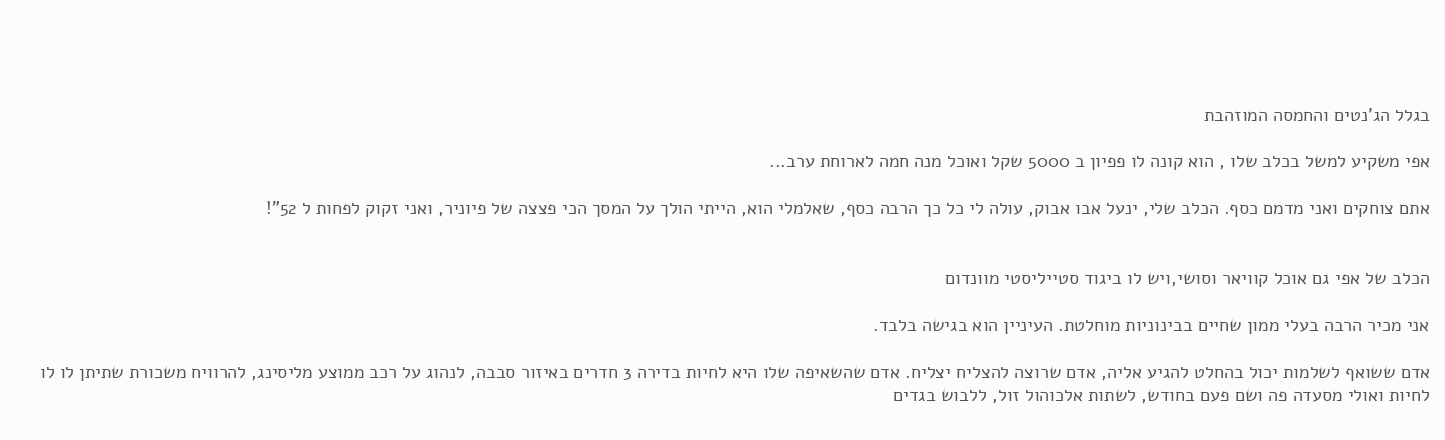בגלל הג'נטים והחמסה המוזהבת

אפי משקיע למשל בכלב שלו , הוא קונה לו פפיון ב 5000 שקל ואוכל מנה חמה לארוחת ערב...

אתם צוחקים ואני מדמם כסף. הכלב שלי, ינעל אבו אבוק, עולה לי כל כך הרבה כסף, שאלמלי הוא, הייתי הולך על המסך הכי פצצה של פיוניר, ואני זקוק לפחות ל 52"!


הכלב של אפי גם אוכל קוויאר וסושי,ויש לו ביגוד סטייליסטי מוונדום

אני מכיר הרבה בעלי ממון שחיים בבינוניות מוחלטת. העיניין הוא בגישה בלבד.

אדם ששואף לשלמות יכול בהחלט להגיע אליה, אדם שרוצה להצליח יצליח. אדם שהשאיפה שלו היא לחיות בדירה 3 חדרים באיזור סבבה, לנהוג על רכב ממוצע מליסינג, להרוויח משכורת שתיתן לו לו לחיות ואולי מסעדה פה ושם פעם בחודש, לשתות אלכוהול זול, ללבוש בגדים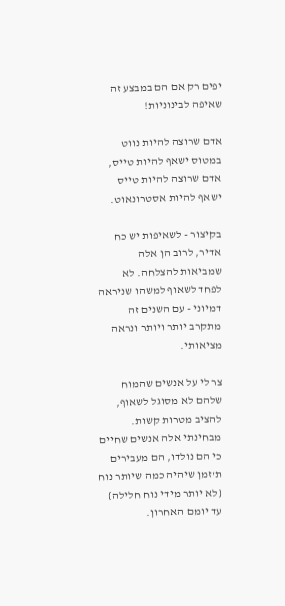יפים רק אם הם במבצע זה שאיפה לבינוניות!

אדם שרוצה להיות נווט במטוס ישאף להיות טייס, אדם שרוצה להיות טייס ישאף להיות אסטרונאוט.

בקיצור - לשאיפות יש כח אדיר, לרוב הן אלה שמביאות להצלחה. לא לפחד לשאוף למשהו שניראה דמיוני - עם השנים זה מתקרב יותר ויותר ונראה מציאותי.

צר לי על אנשים שהמוח שלהם לא מסוגל לשאוף, להציב מטרות קשות. מבחינתי אלה אנשים שחיים כי הם נולדו, הם מעבירים ת'זמן שיהיה כמה שיותר נוח {לא יותר מידי נוח חלילה} עד יומם האחרון.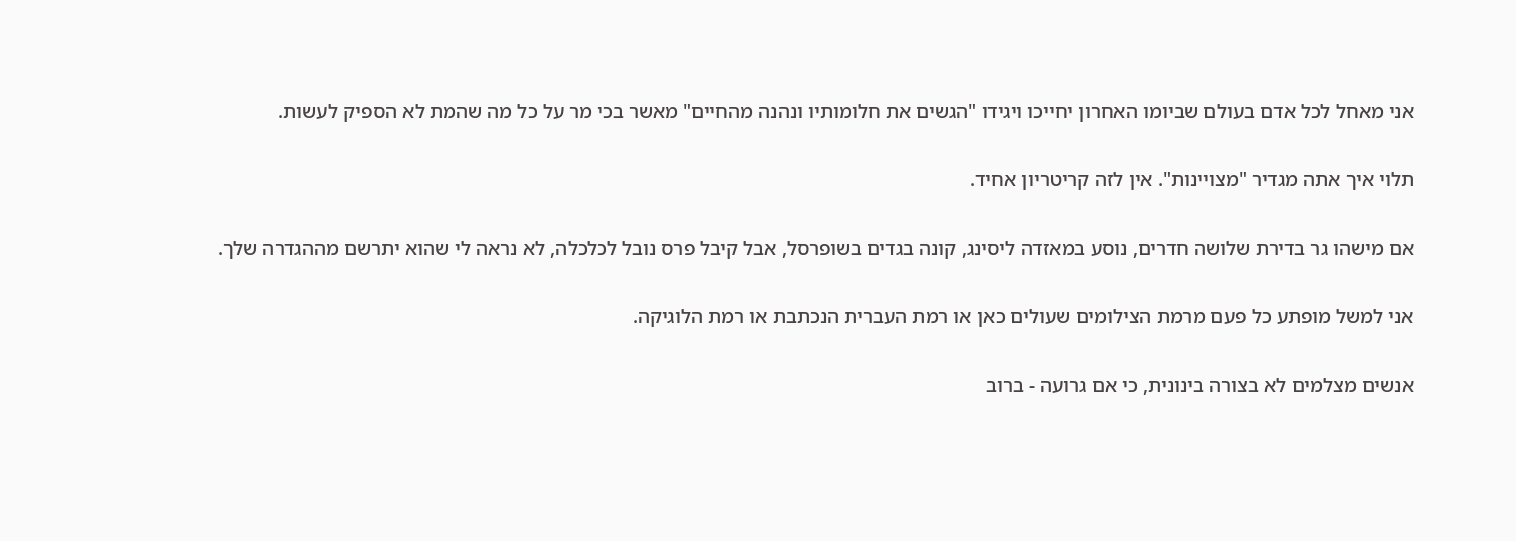אני מאחל לכל אדם בעולם שביומו האחרון יחייכו ויגידו "הגשים את חלומותיו ונהנה מהחיים" מאשר בכי מר על כל מה שהמת לא הספיק לעשות.

תלוי איך אתה מגדיר "מצויינות". אין לזה קריטריון אחיד.

אם מישהו גר בדירת שלושה חדרים, נוסע במאזדה ליסינג, קונה בגדים בשופרסל, אבל קיבל פרס נובל לכלכלה, לא נראה לי שהוא יתרשם מההגדרה שלך.

אני למשל מופתע כל פעם מרמת הצילומים שעולים כאן או רמת העברית הנכתבת או רמת הלוגיקה.

אנשים מצלמים לא בצורה בינונית, כי אם גרועה - ברוב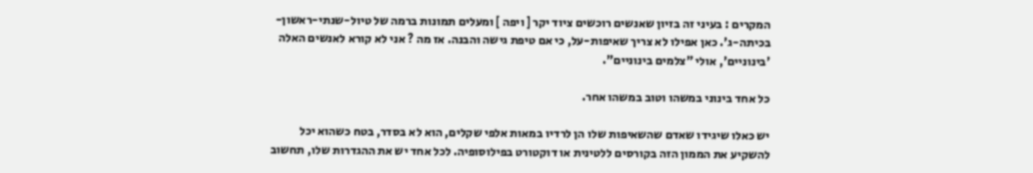המקרים : בעיני זה בזיון שאנשים רוכשים ציוד יקר [ ויפה ] ומעלים תמונות ברמה של טיול-שנתי-ראשון-בכיתה-ג'. כאן אפילו לא צריך שאיפות-על, כי אם טיפת גישה והבנה. אז מה ? אני לא קורא לאנשים האלה 'בינוניים', אולי "צלמים בינוניים".

כל אחד בינוני במשהו וטוב במשהו אחר.

יש כאלו שיגידו שאדם שהשאיפות שלו הן לרדיו במאות אלפי שקלים, הוא לא בסדר, בטח כשהוא יכל להשקיע את הממון הזה בקורסים ללטינית או דוקטורט בפילוסופיה. לכל אחד יש את ההגדרות שלו, תחשוב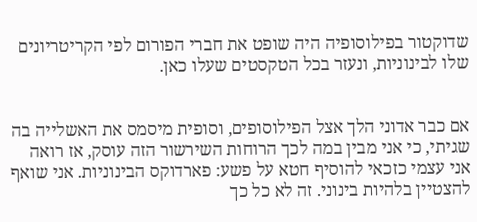שדוקטור בפילוסופיה היה שופט את חברי הפורום לפי הקריטריונים שלו לבינוניות, ונעזר בכל הטקסטים שעלו כאן.


אם כבר אדוני הלך אצל הפילוסופים, וסופית מיסמס את האשלייה בה שגיתי, כי אני מבין במה לכך הרוחות השירשור הזה עוסק, אז רואה אני עצמי כזכאי להוסיף חטא על פשע: פארדוקס הבינוניות. אני שואף להצטיין בלהיות בינוני. זה לא כל כך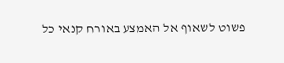פשוט לשאוף אל האמצע באורח קנאי כל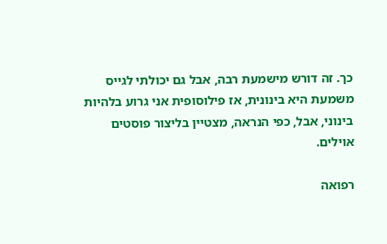כך. זה דורש מישמעת רבה, אבל גם יכולתי לגייס משמעת היא בינונית, אז פילוסופית אני גרוע בלהיות בינוני, אבל, כפי הנראה, מצטיין בליצור פוסטים אוילים.

רפואה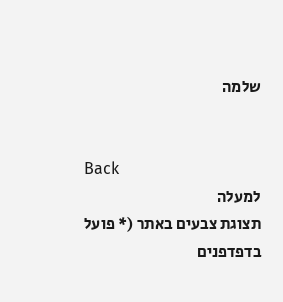שלמה


Back
למעלה
תצוגת צבעים באתר (* פועל בדפדפנים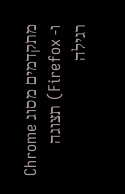מתקדמים מסוג Chrome ו- Firefox) תצוגה רגילה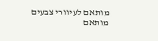מותאם לעיוורי צבעים מותאם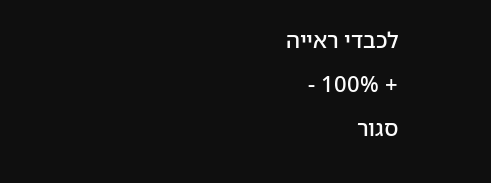לכבדי ראייה
+ 100% -
סגור